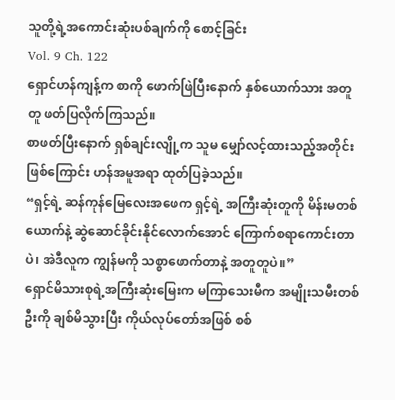သူတို့ရဲ့အကောင်းဆုံးပစ်ချက်ကို စောင့်ခြင်း
Vol. 9 Ch. 122
ရှောင်ဟန်ကျန့်က စာကို ဖောက်ဖြဲပြီးနောက် နှစ်ယောက်သား အတူတူ ဖတ်ပြလိုက်ကြသည်။
စာဖတ်ပြီးနောက် ရှစ်ချင်းလျို့က သူမ မျှော်လင့်ထားသည့်အတိုင်းဖြစ်ကြောင်း ဟန်အမူအရာ ထုတ်ပြခဲ့သည်။
“ရှင့်ရဲ့ ဆန်ကုန်မြေလေးအဖေက ရှင့်ရဲ့ အကြီးဆုံးတူကို မိန်းမတစ်ယောက်နဲ့ ဆွဲဆောင်ခိုင်းနိုင်လောက်အောင် ကြောက်စရာကောင်းတာပဲ၊ အဲဒီလူက ကျွန်မကို သစ္စာဖောက်တာနဲ့ အတူတူပဲ။”
ရှောင်မိသားစုရဲ့အကြီးဆုံးမြေးက မကြာသေးမီက အမျိုးသမီးတစ်ဦးကို ချစ်မိသွားပြီး ကိုယ်လုပ်တော်အဖြစ် စစ်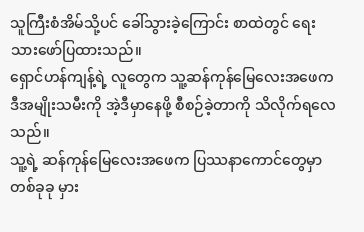သူကြီးစံအိမ်သို့ပင် ခေါ်သွားခဲ့ကြောင်း စာထဲတွင် ရေးသားဖော်ပြထားသည်။
ရှောင်ဟန်ကျန့်ရဲ့ လူတွေက သူ့ဆန်ကုန်မြေလေးအဖေက ဒီအမျိုးသမီးကို အဲ့ဒီမှာနေဖို့ စီစဉ်ခဲ့တာကို သိလိုက်ရလေသည်။
သူ့ရဲ့ ဆန်ကုန်မြေလေးအဖေက ပြဿနာကောင်တွေမှာ တစ်ခုခု မှား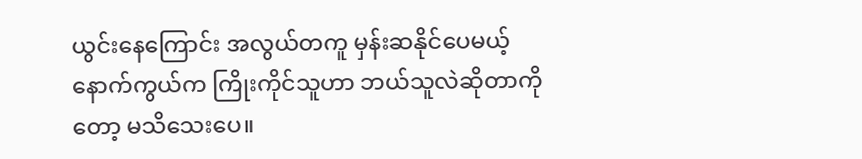ယွင်းနေကြောင်း အလွယ်တကူ မှန်းဆနိုင်ပေမယ့် နောက်ကွယ်က ကြိုးကိုင်သူဟာ ဘယ်သူလဲဆိုတာကိုတော့ မသိသေးပေ။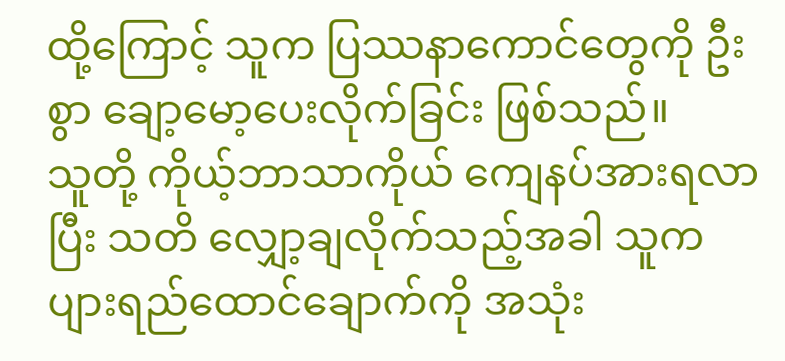ထို့ကြောင့် သူက ပြဿနာကောင်တွေကို ဦးစွာ ချော့မော့ပေးလိုက်ခြင်း ဖြစ်သည်။
သူတို့ ကိုယ့်ဘာသာကိုယ် ကျေနပ်အားရလာပြီး သတိ လျှော့ချလိုက်သည့်အခါ သူက ပျားရည်ထောင်ချောက်ကို အသုံး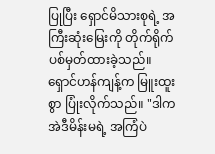ပြုပြီး ရှောင်မိသားစုရဲ့ အကြီးဆုံးမြေးကို တိုက်ရိုက် ပစ်မှတ်ထားခဲ့သည်။
ရှောင်ဟန်ကျန့်က မြူးထူးစွာ ပြုံးလိုက်သည်။ "ဒါက အဲဒီမိန်းမရဲ့ အကြံပဲ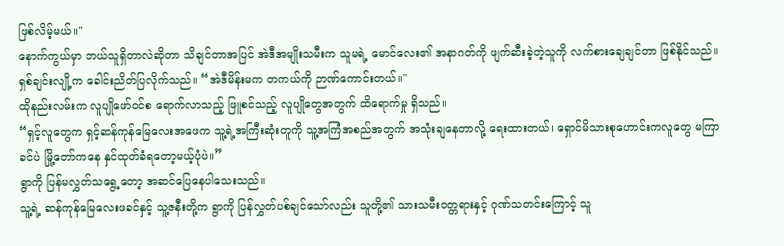ဖြစ်လိမ့်မယ်။"
နောက်ကွယ်မှာ ဘယ်သူရှိတာလဲဆိုတာ သိချင်တာအပြင် အဲဒီအမျိုးသမီးက သူမရဲ့ မောင်လေး၏ အနာဂတ်ကို ဖျက်ဆီးခဲ့တဲ့သူကို လက်စားချေချင်တာ ဖြစ်နိုင်သည်။
ရှစ်ချင်းလျို့က ခေါင်းညိတ်ပြလိုက်သည်။ “အဲဒီမိန်းမက တကယ်ကို ဉာဏ်ကောင်းတယ်။"
ထိုနည်းလမ်းက လူပျိုဖော်ဝင်စ ရောက်လာသည့် ဖြူစင်သည့် လူပျိုတွေအတွက် ထိရောက်မှု ရှိသည်။
“ရှင့်လူတွေက ရှင့်ဆန်ကုန်မြေလေးအဖေက သူ့ရဲ့အကြီးဆုံးတူကို သူ့အကြံအစည်အတွက် အသုံးချနေတာလို့ ရေးထားတယ်၊ ရှောင်မိသားစုဟောင်းကလူတွေ မကြာခင်ပဲ မြို့တော်ကနေ နှင်ထုတ်ခံရတော့မယ့်ပုံပဲ။”
ရွာကို ပြန်မလွှတ်သရွေ့တော့ အဆင်ပြေနေပါသေးသည်။
သူ့ရဲ့ ဆန်ကုန်မြေလေးဖခင်နှင့် သူ့ဇနီးတို့က ရွာကို ပြန်လွှတ်ပစ်ချင်သော်လည်း သူတို့၏ သားသမီးဝတ္တရားနှင့် ဂုဏ်သတင်းကြောင့် သူ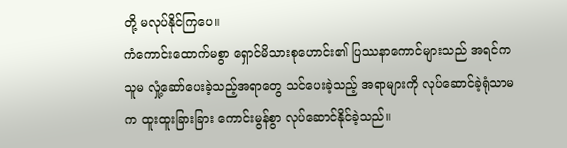တို့ မလုပ်နိုင်ကြပေ။
ကံကောင်းထောက်မစွာ ရှောင်မိသားစုဟောင်း၏ ပြဿနာကောင်များသည် အရင်က သူမ လှုံ့ဆော်ပေးခဲ့သည့်အရာတွေ သင်ပေးခဲ့သည့် အရာများကို လုပ်ဆောင်ခဲ့ရုံသာမက ထူးထူးခြားခြား ကောင်းမွန်စွာ လုပ်ဆောင်နိုင်ခဲ့သည်။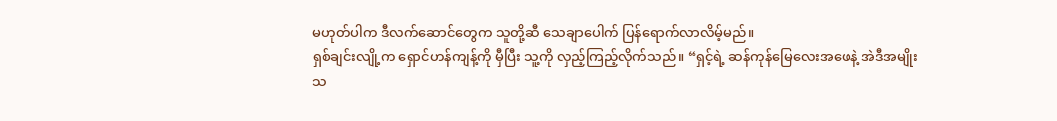မဟုတ်ပါက ဒီလက်ဆောင်တွေက သူတို့ဆီ သေချာပေါက် ပြန်ရောက်လာလိမ့်မည်။
ရှစ်ချင်းလျို့က ရှောင်ဟန်ကျန့်ကို မှီပြီး သူ့ကို လှည့်ကြည့်လိုက်သည်။ “ရှင့်ရဲ့ ဆန်ကုန်မြေလေးအဖေနဲ့ အဲဒီအမျိုးသ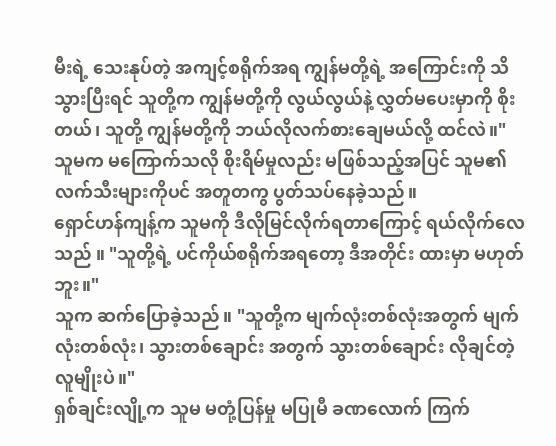မီးရဲ့ သေးနုပ်တဲ့ အကျင့်စရိုက်အရ ကျွန်မတို့ရဲ့ အကြောင်းကို သိသွားပြီးရင် သူတို့က ကျွန်မတို့ကို လွယ်လွယ်နဲ့ လွှတ်မပေးမှာကို စိုးတယ်၊ သူတို့ ကျွန်မတို့ကို ဘယ်လိုလက်စားချေမယ်လို့ ထင်လဲ။"
သူမက မကြောက်သလို စိုးရိမ်မှုလည်း မဖြစ်သည့်အပြင် သူမ၏ လက်သီးများကိုပင် အတူတကွ ပွတ်သပ်နေခဲ့သည်။
ရှောင်ဟန်ကျန့်က သူမကို ဒီလိုမြင်လိုက်ရတာကြောင့် ရယ်လိုက်လေသည် ။ "သူတို့ရဲ့ ပင်ကိုယ်စရိုက်အရတော့ ဒီအတိုင်း ထားမှာ မဟုတ်ဘူး။"
သူက ဆက်ပြောခဲ့သည်။ "သူတို့က မျက်လုံးတစ်လုံးအတွက် မျက်လုံးတစ်လုံး၊ သွားတစ်ချောင်း အတွက် သွားတစ်ချောင်း လိုချင်တဲ့ လူမျိုးပဲ။"
ရှစ်ချင်းလျို့က သူမ မတုံ့ပြန်မှု မပြုမီ ခဏလောက် ကြက်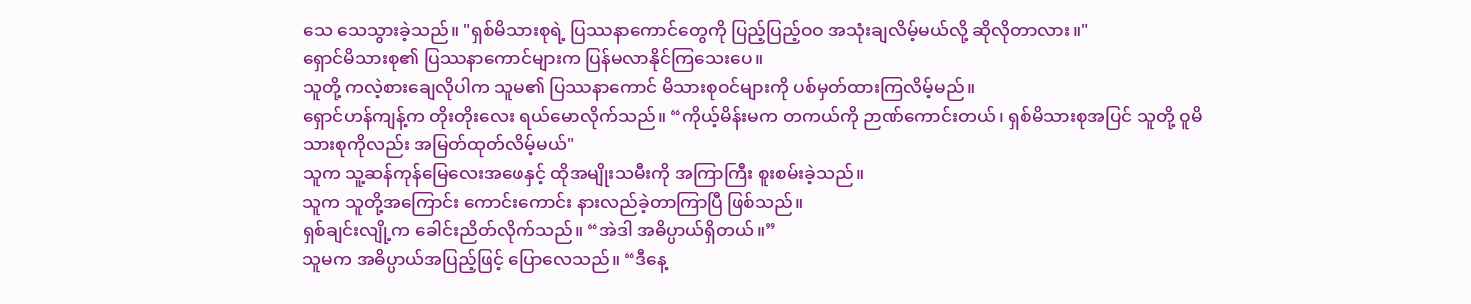သေ သေသွားခဲ့သည်။ "ရှစ်မိသားစုရဲ့ ပြဿနာကောင်တွေကို ပြည့်ပြည့်ဝဝ အသုံးချလိမ့်မယ်လို့ ဆိုလိုတာလား။"
ရှောင်မိသားစု၏ ပြဿနာကောင်များက ပြန်မလာနိုင်ကြသေးပေ။
သူတို့ ကလဲ့စားချေလိုပါက သူမ၏ ပြဿနာကောင် မိသားစုဝင်များကို ပစ်မှတ်ထားကြလိမ့်မည်။
ရှောင်ဟန်ကျန့်က တိုးတိုးလေး ရယ်မောလိုက်သည်။ “ကိုယ့်မိန်းမက တကယ်ကို ဉာဏ်ကောင်းတယ်၊ ရှစ်မိသားစုအပြင် သူတို့ ဝူမိသားစုကိုလည်း အမြတ်ထုတ်လိမ့်မယ်"
သူက သူ့ဆန်ကုန်မြေလေးအဖေနှင့် ထိုအမျိုးသမီးကို အကြာကြီး စူးစမ်းခဲ့သည်။
သူက သူတို့အကြောင်း ကောင်းကောင်း နားလည်ခဲ့တာကြာပြီ ဖြစ်သည်။
ရှစ်ချင်းလျို့က ခေါင်းညိတ်လိုက်သည်။ “အဲဒါ အဓိပ္ပာယ်ရှိတယ်။”
သူမက အဓိပ္ပာယ်အပြည့်ဖြင့် ပြောလေသည်။ “ဒီနေ့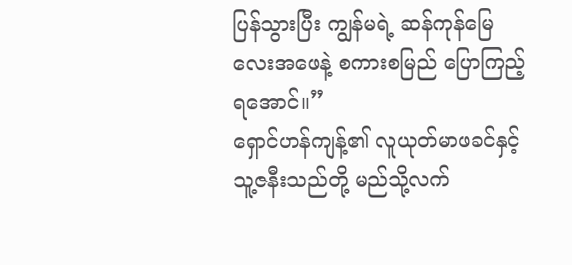ပြန်သွားပြီး ကျွန်မရဲ့ ဆန်ကုန်မြေလေးအဖေနဲ့ စကားစမြည် ပြောကြည့်ရအောင်။”
ရှောင်ဟန်ကျန့်၏ လူယုတ်မာဖခင်နှင့် သူ့ဇနီးသည်တို့ မည်သို့လက်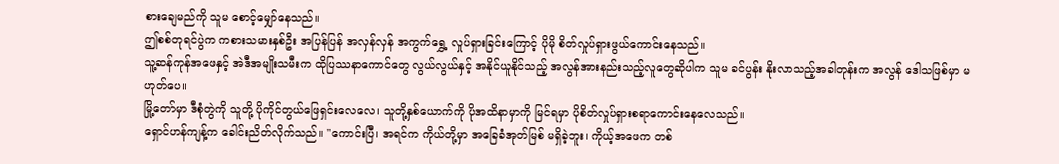စားချေမည်ကို သူမ စောင့်မျှော်နေသည်။
ဤစစ်တုရင်ပွဲက ကစားသမားနှစ်ဦး အပြန်ပြန် အလှန်လှန် အကွက်ရွှေ့ လှုပ်ရှားခြင်းကြောင့် ပိုမို စိတ်လှုပ်ရှားဖွယ်ကောင်းနေသည်။
သူ့ဆန်ကုန်အဖေနှင့် အဲဒီအမျိုးသမီးက ထိုပြဿနာကောင်တွေ လွယ်လွယ်နှင့် အနိုင်ယူနိုင်သည့် အလွန်အားနည်းသည့်လူတွေဆိုပါက သူမ ခင်ပွန်း နိုးလာသည့်အခါတုန်းက အလွန် ဒေါသဖြစ်မှာ မဟုတ်ပေ။
မြို့တော်မှာ ဒီစုံတွဲကို သူတို့ ပိုကိုင်တွယ်ဖြေရှင်းလေလေ၊ သူတို့နှစ်ယောက်ကို ပိုအထိနာမှာကို မြင်ရမှာ ပိုစိတ်လှုပ်ရှားစရာကောင်းနေလေသည်။
ရှောင်ဟန်ကျန့်က ခေါင်းညိတ်လိုက်သည်။ "ကောင်းပြီ၊ အရင်က ကိုယ်တို့မှာ အခြေခံအုတ်မြစ် မရှိခဲ့ဘူး၊ ကိုယ့်အဖေက တစ်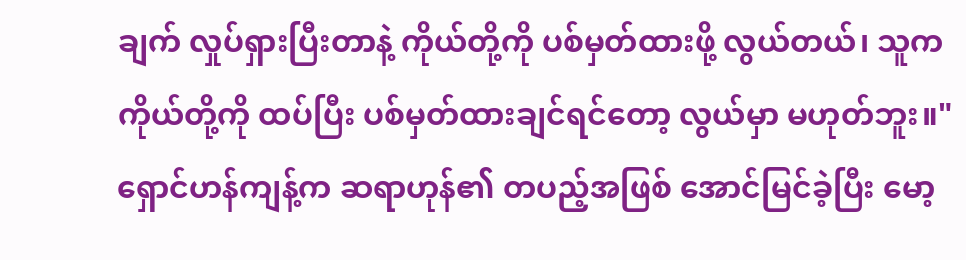ချက် လှုပ်ရှားပြီးတာနဲ့ ကိုယ်တို့ကို ပစ်မှတ်ထားဖို့ လွယ်တယ်၊ သူက ကိုယ်တို့ကို ထပ်ပြီး ပစ်မှတ်ထားချင်ရင်တော့ လွယ်မှာ မဟုတ်ဘူး။"
ရှောင်ဟန်ကျန့်က ဆရာဟုန်၏ တပည့်အဖြစ် အောင်မြင်ခဲ့ပြီး မော့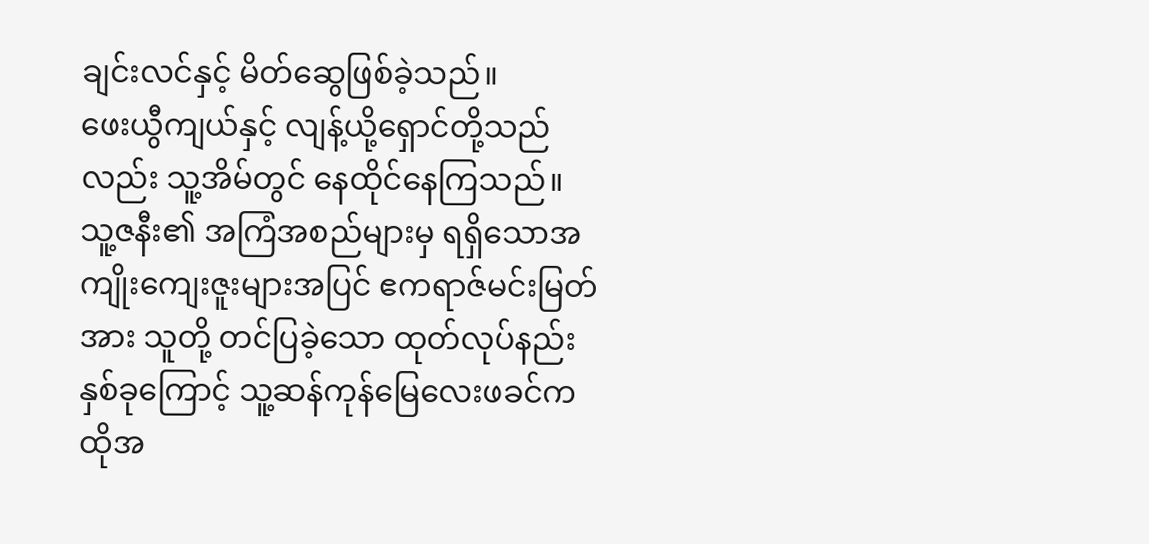ချင်းလင်နှင့် မိတ်ဆွေဖြစ်ခဲ့သည်။
ဖေးယွီကျယ်နှင့် လျန့်ယို့ရှောင်တို့သည်လည်း သူ့အိမ်တွင် နေထိုင်နေကြသည်။
သူ့ဇနီး၏ အကြံအစည်များမှ ရရှိသောအကျိုးကျေးဇူးများအပြင် ဧကရာဇ်မင်းမြတ်အား သူတို့ တင်ပြခဲ့သော ထုတ်လုပ်နည်း နှစ်ခုကြောင့် သူ့ဆန်ကုန်မြေလေးဖခင်က ထိုအ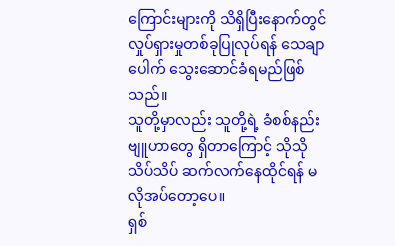ကြောင်းများကို သိရှိပြီးနောက်တွင် လှုပ်ရှားမှုတစ်ခုပြုလုပ်ရန် သေချာပေါက် သွေးဆောင်ခံရမည်ဖြစ်သည်။
သူတို့မှာလည်း သူတို့ရဲ့ ခံစစ်နည်းဗျူဟာတွေ ရှိတာကြောင့် သိုသိုသိပ်သိပ် ဆက်လက်နေထိုင်ရန် မလိုအပ်တော့ပေ။
ရှစ်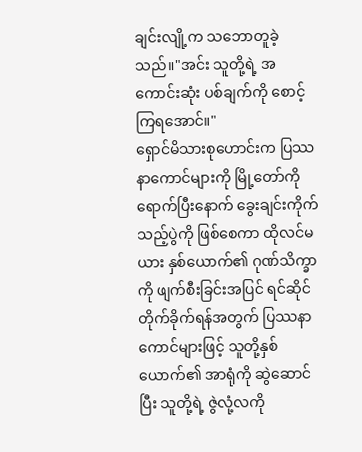ချင်းလျို့က သဘောတူခဲ့သည်။"အင်း သူတို့ရဲ့ အကောင်းဆုံး ပစ်ချက်ကို စောင့်ကြရအောင်။"
ရှောင်မိသားစုဟောင်းက ပြဿနာကောင်များကို မြို့တော်ကိုရောက်ပြီးနောက် ခွေးချင်းကိုက်သည့်ပွဲကို ဖြစ်စေကာ ထိုလင်မယား နှစ်ယောက်၏ ဂုဏ်သိက္ခာကို ဖျက်စီးခြင်းအပြင် ရင်ဆိုင်တိုက်ခိုက်ရန်အတွက် ပြဿနာကောင်များဖြင့် သူတို့နှစ်ယောက်၏ အာရုံကို ဆွဲဆောင်ပြီး သူတို့ရဲ့ ဇွဲလုံ့လကို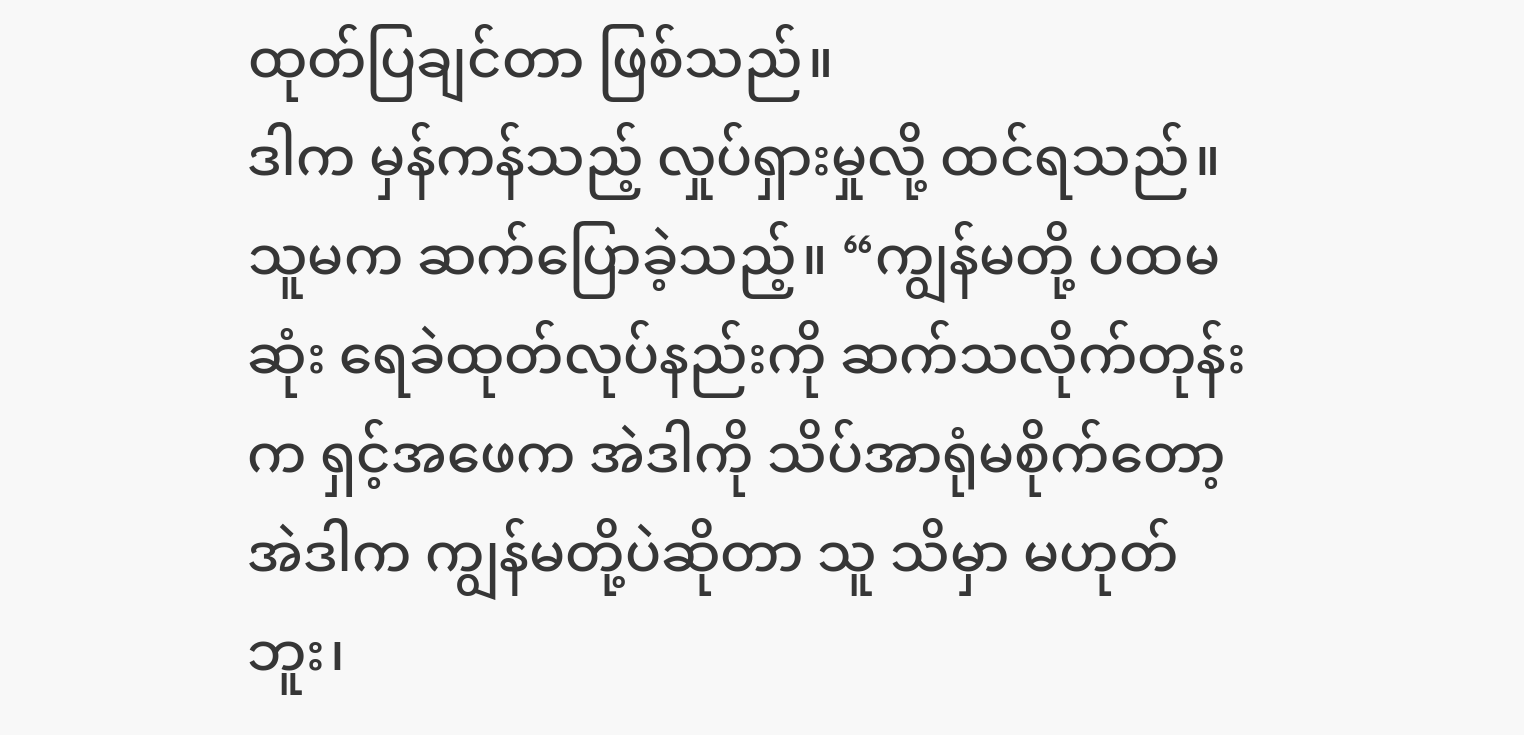ထုတ်ပြချင်တာ ဖြစ်သည်။
ဒါက မှန်ကန်သည့် လှုပ်ရှားမှုလို့ ထင်ရသည်။
သူမက ဆက်ပြောခဲ့သည့်။ “ကျွန်မတို့ ပထမဆုံး ရေခဲထုတ်လုပ်နည်းကို ဆက်သလိုက်တုန်းက ရှင့်အဖေက အဲဒါကို သိပ်အာရုံမစိုက်တော့ အဲဒါက ကျွန်မတို့ပဲဆိုတာ သူ သိမှာ မဟုတ်ဘူး၊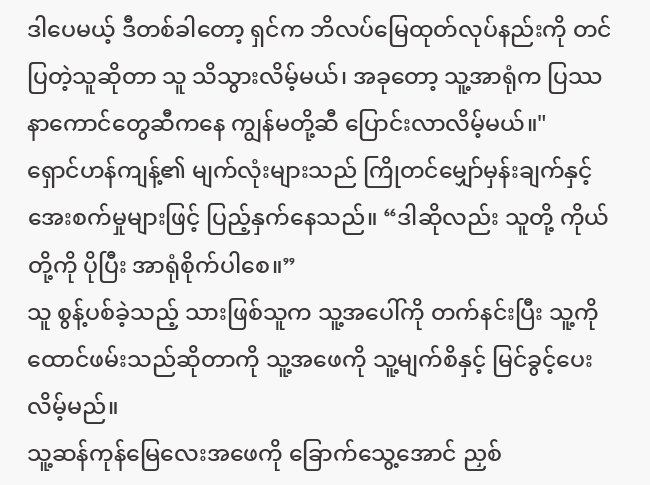ဒါပေမယ့် ဒီတစ်ခါတော့ ရှင်က ဘိလပ်မြေထုတ်လုပ်နည်းကို တင်ပြတဲ့သူဆိုတာ သူ သိသွားလိမ့်မယ်၊ အခုတော့ သူ့အာရုံက ပြဿနာကောင်တွေဆီကနေ ကျွန်မတို့ဆီ ပြောင်းလာလိမ့်မယ်။"
ရှောင်ဟန်ကျန့်၏ မျက်လုံးများသည် ကြိုတင်မျှော်မှန်းချက်နှင့် အေးစက်မှုများဖြင့် ပြည့်နှက်နေသည်။ “ဒါဆိုလည်း သူတို့ ကိုယ်တို့ကို ပိုပြီး အာရုံစိုက်ပါစေ။”
သူ စွန့်ပစ်ခဲ့သည့် သားဖြစ်သူက သူ့အပေါ်ကို တက်နင်းပြီး သူ့ကို ထောင်ဖမ်းသည်ဆိုတာကို သူ့အဖေကို သူ့မျက်စိနှင့် မြင်ခွင့်ပေးလိမ့်မည်။
သူ့ဆန်ကုန်မြေလေးအဖေကို ခြောက်သွေ့အောင် ညှစ်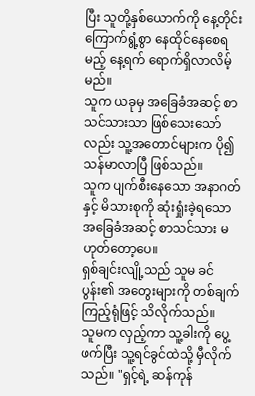ပြီး သူတို့နှစ်ယောက်ကို နေ့တိုင်း ကြောက်ရွံ့စွာ နေထိုင်နေစေရမည့် နေ့ရက် ရောက်ရှိလာလိမ့်မည်။
သူက ယခုမှ အခြေခံအဆင့် စာသင်သားသာ ဖြစ်သေးသော်လည်း သူ့အတောင်များက ပို၍ သန်မာလာပြီ ဖြစ်သည်။
သူက ပျက်စီးနေသော အနာဂတ်နှင့် မိသားစုကို ဆုံးရှုံးခဲ့ရသော အခြေခံအဆင့် စာသင်သား မဟုတ်တော့ပေ။
ရှစ်ချင်းလျို့သည် သူမ ခင်ပွန်း၏ အတွေးများကို တစ်ချက်ကြည့်ရုံဖြင့် သိလိုက်သည်။
သူမက လှည့်ကာ သူ့ခါးကို ပွေ့ဖက်ပြီး သူ့ရင်ခွင်ထဲသို့ မှီလိုက်သည်။ "ရှင့်ရဲ့ ဆန်ကုန်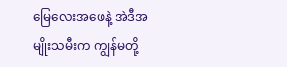မြေလေးအဖေနဲ့ အဲဒီအမျိုးသမီးက ကျွန်မတို့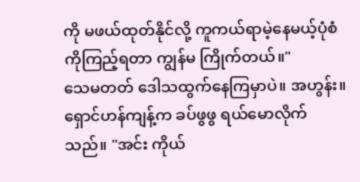ကို မဖယ်ထုတ်နိုင်လို့ ကူကယ်ရာမဲ့နေမယ့်ပုံစံကိုကြည့်ရတာ ကျွန်မ ကြိုက်တယ်။"
သေမတတ် ဒေါသထွက်နေကြမှာပဲ။ အဟွန်း။
ရှောင်ဟန်ကျန့်က ခပ်ဖွဖွ ရယ်မောလိုက်သည်။ "အင်း ကိုယ်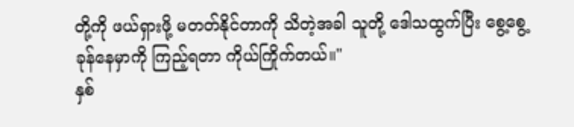တို့ကို ဖယ်ရှားဖို့ မတတ်နိုင်တာကို သိတဲ့အခါ သူတို့ ဒေါသထွက်ပြီး စွေ့စွေ့ခုန်နေမှာကို ကြည့်ရတာ ကိုယ်ကြိုက်တယ်။"
နှစ်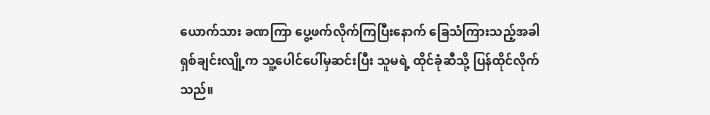ယောက်သား ခဏကြာ ပွေ့ဖက်လိုက်ကြပြီးနောက် ခြေသံကြားသည့်အခါ ရှစ်ချင်းလျို့က သူ့ပေါင်ပေါ်မှဆင်းပြီး သူမရဲ့ ထိုင်ခုံဆီသို့ ပြန်ထိုင်လိုက်သည်။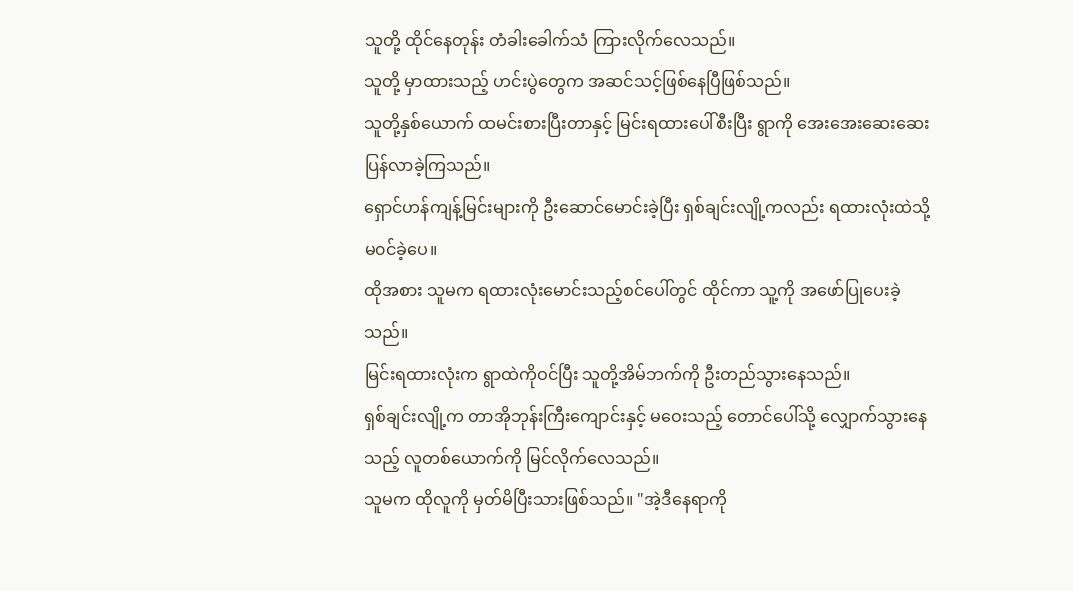သူတို့ ထိုင်နေတုန်း တံခါးခေါက်သံ ကြားလိုက်လေသည်။
သူတို့ မှာထားသည့် ဟင်းပွဲတွေက အဆင်သင့်ဖြစ်နေပြီဖြစ်သည်။
သူတို့နှစ်ယောက် ထမင်းစားပြီးတာနှင့် မြင်းရထားပေါ်စီးပြီး ရွာကို အေးအေးဆေးဆေး ပြန်လာခဲ့ကြသည်။
ရှောင်ဟန်ကျန့်မြင်းများကို ဦးဆောင်မောင်းခဲ့ပြီး ရှစ်ချင်းလျို့ကလည်း ရထားလုံးထဲသို့ မ၀င်ခဲ့ပေ။
ထိုအစား သူမက ရထားလုံးမောင်းသည့်စင်ပေါ်တွင် ထိုင်ကာ သူ့ကို အဖော်ပြုပေးခဲ့သည်။
မြင်းရထားလုံးက ရွာထဲကိုဝင်ပြီး သူတို့အိမ်ဘက်ကို ဦးတည်သွားနေသည်။
ရှစ်ချင်းလျို့က တာအိုဘုန်းကြီးကျောင်းနှင့် မဝေးသည့် တောင်ပေါ်သို့ လျှောက်သွားနေသည့် လူတစ်ယောက်ကို မြင်လိုက်လေသည်။
သူမက ထိုလူကို မှတ်မိပြီးသားဖြစ်သည်။ "အဲ့ဒီနေရာကို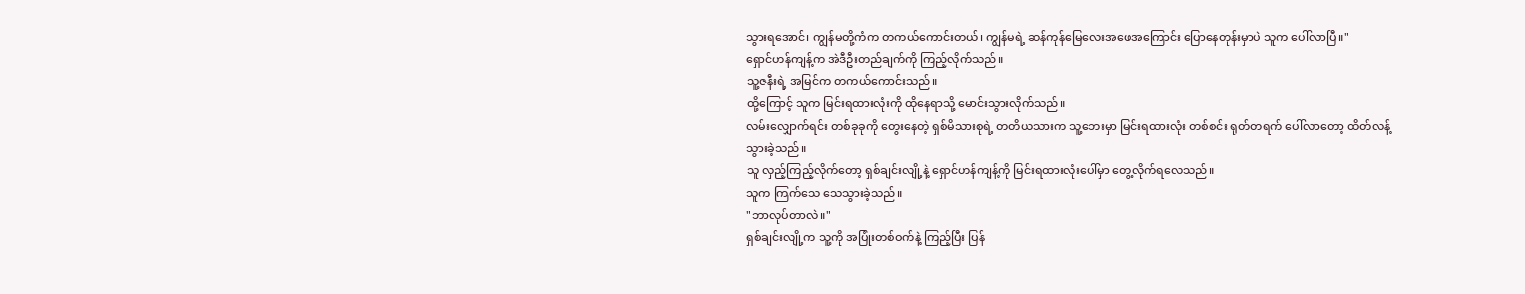သွားရအောင်၊ ကျွန်မတို့ကံက တကယ်ကောင်းတယ်၊ ကျွန်မရဲ့ ဆန်ကုန်မြေလေးအဖေအကြောင်း ပြောနေတုန်းမှာပဲ သူက ပေါ်လာပြီ။"
ရှောင်ဟန်ကျန့်က အဲဒီဦးတည်ချက်ကို ကြည့်လိုက်သည်။
သူ့ဇနီးရဲ့ အမြင်က တကယ်ကောင်းသည်။
ထို့ကြောင့် သူက မြင်းရထားလုံးကို ထိုနေရာသို့ မောင်းသွားလိုက်သည်။
လမ်းလျှောက်ရင်း တစ်ခုခုကို တွေးနေတဲ့ ရှစ်မိသားစုရဲ့ တတိယသားက သူ့ဘေးမှာ မြင်းရထားလုံး တစ်စင်း ရုတ်တရက် ပေါ်လာတော့ ထိတ်လန့်သွားခဲ့သည်။
သူ လှည့်ကြည့်လိုက်တော့ ရှစ်ချင်းလျို့နဲ့ ရှောင်ဟန်ကျန့်ကို မြင်းရထားလုံးပေါ်မှာ တွေ့လိုက်ရလေသည်။
သူက ကြက်သေ သေသွားခဲ့သည်။
"ဘာလုပ်တာလဲ။"
ရှစ်ချင်းလျို့က သူ့ကို အပြုံးတစ်ဝက်နဲ့ ကြည့်ပြီး ပြန်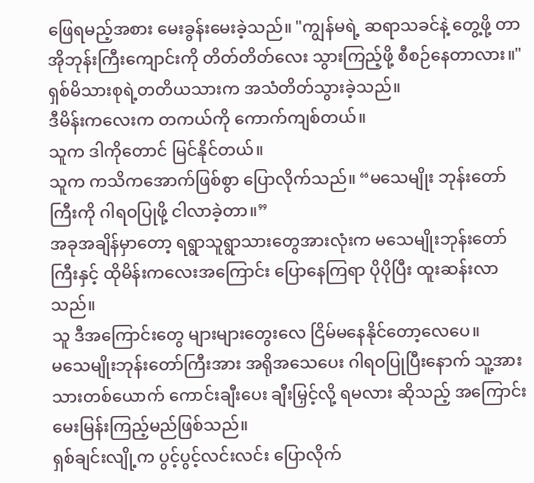ဖြေရမည့်အစား မေးခွန်းမေးခဲ့သည်။ "ကျွန်မရဲ့ ဆရာသခင်နဲ့ တွေ့ဖို့ တာအိုဘုန်းကြီးကျောင်းကို တိတ်တိတ်လေး သွားကြည့်ဖို့ စီစဉ်နေတာလား။"
ရှစ်မိသားစုရဲ့တတိယသားက အသံတိတ်သွားခဲ့သည်။
ဒီမိန်းကလေးက တကယ်ကို ကောက်ကျစ်တယ်။
သူက ဒါကိုတောင် မြင်နိုင်တယ်။
သူက ကသိကအောက်ဖြစ်စွာ ပြောလိုက်သည်။ “မသေမျိုး ဘုန်းတော်ကြီးကို ဂါရဝပြုဖို့ ငါလာခဲ့တာ။”
အခုအချိန်မှာတော့ ရရွာသူရွာသားတွေအားလုံးက မသေမျိုးဘုန်းတော်ကြီးနှင့် ထိုမိန်းကလေးအကြောင်း ပြောနေကြရာ ပိုပိုပြီး ထူးဆန်းလာသည်။
သူ ဒီအကြောင်းတွေ များများတွေးလေ ငြိမ်မနေနိုင်တော့လေပေ။
မသေမျိုးဘုန်းတော်ကြီးအား အရိုအသေပေး ဂါရဝပြုပြီးနောက် သူ့အား သားတစ်ယောက် ကောင်းချီးပေး ချီးမြှင့်လို့ ရမလား ဆိုသည့် အကြောင်း မေးမြန်းကြည့်မည်ဖြစ်သည်။
ရှစ်ချင်းလျို့က ပွင့်ပွင့်လင်းလင်း ပြောလိုက်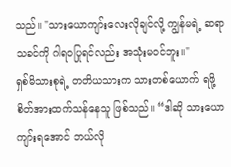သည်။ "သားယောကျာ်းလေးလိုချင်လို့ ကျွန်မရဲ့ ဆရာသခင်ကို ဂါရဝပြုရင်လည်း အသုံးမဝင်ဘူး။"
ရှစ်မိသားစုရဲ့ တတိယသားက သားတစ်ယောက် ရဖို့ စိတ်အားထက်သန်နေသူ ဖြစ်သည်။ “ဒါဆို သားယောကျာ်းရအောင် ဘယ်လို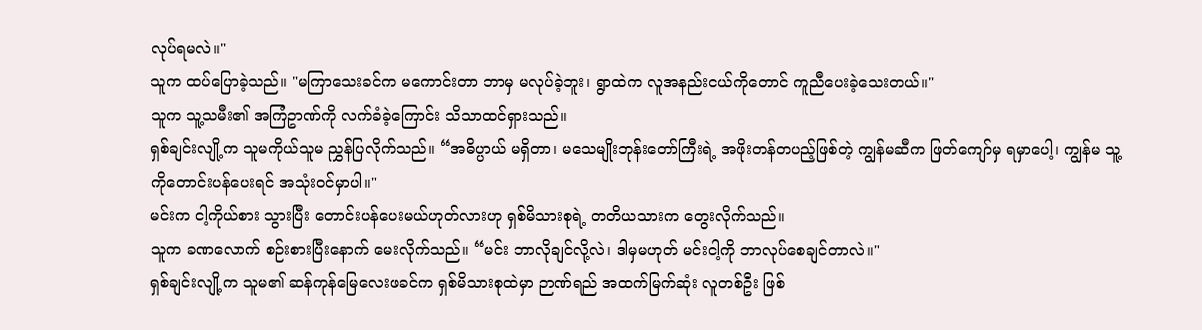လုပ်ရမလဲ။"
သူက ထပ်ပြောခဲ့သည်။ "မကြာသေးခင်က မကောင်းတာ ဘာမှ မလုပ်ခဲ့ဘူး၊ ရွာထဲက လူအနည်းငယ်ကိုတောင် ကူညီပေးခဲ့သေးတယ်။"
သူက သူ့သမီး၏ အကြံဥာဏ်ကို လက်ခံခဲ့ကြောင်း သိသာထင်ရှားသည်။
ရှစ်ချင်းလျို့က သူမကိုယ်သူမ ညွှန်ပြလိုက်သည်။ “အဓိပ္ပာယ် မရှိတာ၊ မသေမျိုးဘုန်းတော်ကြီးရဲ့ အဖိုးတန်တပည့်ဖြစ်တဲ့ ကျွန်မဆီက ဖြတ်ကျော်မှ ရမှာပေါ့၊ ကျွန်မ သူ့ကိုတောင်းပန်ပေးရင် အသုံးဝင်မှာပါ။"
မင်းက ငါ့ကိုယ်စား သွားပြီး တောင်းပန်ပေးမယ်ဟုတ်လားဟု ရှစ်မိသားစုရဲ့ တတိယသားက တွေးလိုက်သည်။
သူက ခဏလောက် စဉ်းစားပြီးနောက် မေးလိုက်သည်။ “မင်း ဘာလိုချင်လို့လဲ၊ ဒါမှမဟုတ် မင်းငါ့ကို ဘာလုပ်စေချင်တာလဲ။"
ရှစ်ချင်းလျို့က သူမ၏ ဆန်ကုန်မြေလေးဖခင်က ရှစ်မိသားစုထဲမှာ ဉာဏ်ရည် အထက်မြက်ဆုံး လူတစ်ဦး ဖြစ်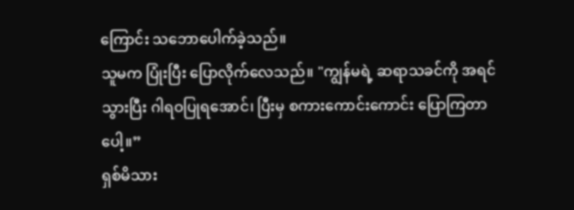ကြောင်း သဘောပေါက်ခဲ့သည်။
သူမက ပြုံးပြီး ပြောလိုက်လေသည်။ "ကျွန်မရဲ့ ဆရာသခင်ကို အရင်သွားပြီး ဂါရဝပြုရအောင်၊ ပြီးမှ စကားကောင်းကောင်း ပြောကြတာပေါ့။”
ရှစ်မိသား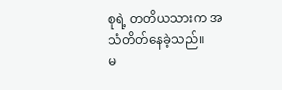စုရဲ့ တတိယသားက အသံတိတ်နေခဲ့သည်။
မ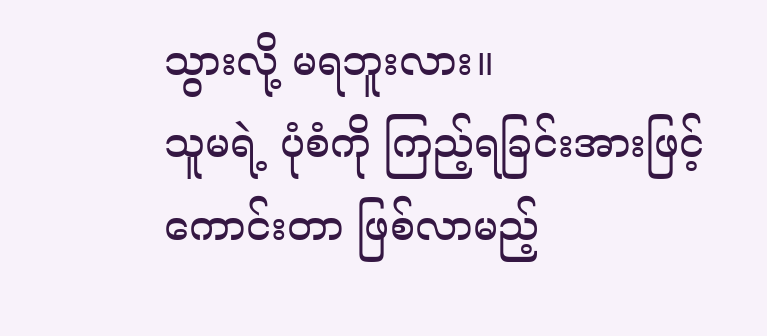သွားလို့ မရဘူးလား။
သူမရဲ့ ပုံစံကို ကြည့်ရခြင်းအားဖြင့် ကောင်းတာ ဖြစ်လာမည့်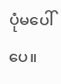ပုံမပေါ်ပေ။